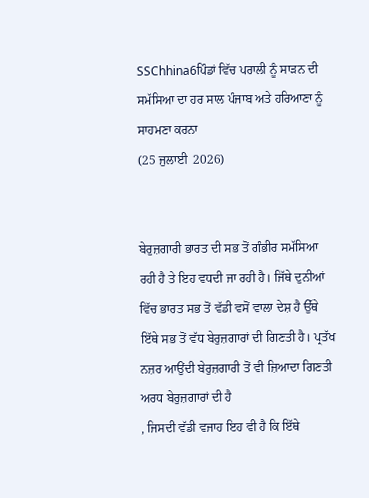SSChhina6ਪਿੰਡਾਂ ਵਿੱਚ ਪਰਾਲੀ ਨੂੰ ਸਾੜਨ ਦੀ ਸਮੱਸਿਆ ਦਾ ਹਰ ਸਾਲ ਪੰਜਾਬ ਅਤੇ ਹਰਿਆਣਾ ਨੂੰ ਸਾਹਮਣਾ ਕਰਨਾ
(25 ਜੁਲਾਈ  2026)


ਬੇਰੁਜ਼ਗਾਰੀ ਭਾਰਤ ਦੀ ਸਭ ਤੋਂ ਗੰਭੀਰ ਸਮੱਸਿਆ ਰਹੀ ਹੈ ਤੇ ਇਹ ਵਧਦੀ ਜਾ ਰਹੀ ਹੈ। ਜਿੱਥੇ ਦੁਨੀਆਂ ਵਿੱਚ ਭਾਰਤ ਸਭ ਤੋਂ ਵੱਡੀ ਵਸੋਂ ਵਾਲਾ ਦੇਸ਼ ਹੈ ਉੱਥੇ ਇੱਥੇ ਸਭ ਤੋਂ ਵੱਧ ਬੇਰੁਜ਼ਗਾਰਾਂ ਦੀ ਗਿਣਤੀ ਹੈ। ਪ੍ਰਤੱਖ ਨਜ਼ਰ ਆਉਂਦੀ ਬੇਰੁਜ਼ਗਾਰੀ ਤੋਂ ਵੀ ਜ਼ਿਆਦਾ ਗਿਣਤੀ ਅਰਧ ਬੇਰੁਜ਼ਗਾਰਾਂ ਦੀ ਹੈ
, ਜਿਸਦੀ ਵੱਡੀ ਵਜਾਹ ਇਹ ਵੀ ਹੈ ਕਿ ਇੱਥੇ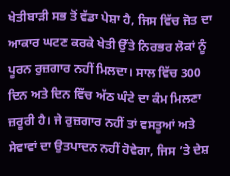ਖੇਤੀਬਾੜੀ ਸਭ ਤੋਂ ਵੱਡਾ ਪੇਸ਼ਾ ਹੈ, ਜਿਸ ਵਿੱਚ ਜੋਤ ਦਾ ਆਕਾਰ ਘਟਣ ਕਰਕੇ ਖੇਤੀ ਉੱਤੇ ਨਿਰਭਰ ਲੋਕਾਂ ਨੂੰ ਪੂਰਨ ਰੁਜ਼ਗਾਰ ਨਹੀਂ ਮਿਲਦਾ। ਸਾਲ ਵਿੱਚ 300 ਦਿਨ ਅਤੇ ਦਿਨ ਵਿੱਚ ਅੱਠ ਘੰਟੇ ਦਾ ਕੰਮ ਮਿਲਣਾ ਜ਼ਰੂਰੀ ਹੈ। ਜੇ ਰੁਜ਼ਗਾਰ ਨਹੀਂ ਤਾਂ ਵਸਤੂਆਂ ਅਤੇ ਸੇਵਾਵਾਂ ਦਾ ਉਤਪਾਦਨ ਨਹੀਂ ਹੋਵੇਗਾ, ਜਿਸ ’ਤੇ ਦੇਸ਼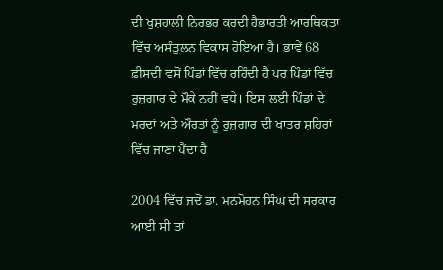ਦੀ ਖੁਸ਼ਹਾਲੀ ਨਿਰਭਰ ਕਰਦੀ ਹੈਭਾਰਤੀ ਆਰਥਿਕਤਾ ਵਿੱਚ ਅਸੰਤੁਲਨ ਵਿਕਾਸ ਹੋਇਆ ਹੈ। ਭਾਵੇਂ 68 ਫ਼ੀਸਦੀ ਵਸੋਂ ਪਿੰਡਾਂ ਵਿੱਚ ਰਹਿੰਦੀ ਹੈ ਪਰ ਪਿੰਡਾਂ ਵਿੱਚ ਰੁਜ਼ਗਾਰ ਦੇ ਮੌਕੇ ਨਹੀਂ ਵਧੇ। ਇਸ ਲਈ ਪਿੰਡਾਂ ਦੇ ਮਰਦਾਂ ਅਤੇ ਔਰਤਾਂ ਨੂੰ ਰੁਜ਼ਗਾਰ ਦੀ ਖਾਤਰ ਸ਼ਹਿਰਾਂ ਵਿੱਚ ਜਾਣਾ ਪੈਂਦਾ ਹੈ

2004 ਵਿੱਚ ਜਦੋਂ ਡਾ. ਮਨਮੋਹਨ ਸਿੰਘ ਦੀ ਸਰਕਾਰ ਆਈ ਸੀ ਤਾਂ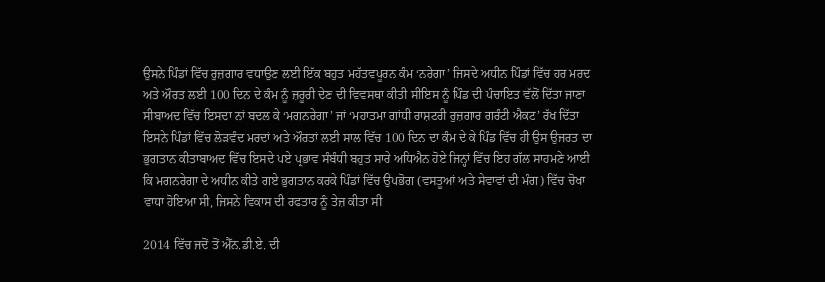ਉਸਨੇ ਪਿੰਡਾਂ ਵਿੱਚ ਰੁਜ਼ਗਾਰ ਵਧਾਉਣ ਲਈ ਇੱਕ ਬਹੁਤ ਮਹੱਤਵਪੂਰਨ ਕੰਮ ‘ਨਰੇਗਾ’ ਜਿਸਦੇ ਅਧੀਨ ਪਿੰਡਾਂ ਵਿੱਚ ਹਰ ਮਰਦ ਅਤੇ ਔਰਤ ਲਈ 100 ਦਿਨ ਦੇ ਕੰਮ ਨੂੰ ਜ਼ਰੂਰੀ ਦੇਣ ਦੀ ਵਿਵਸਥਾ ਕੀਤੀ ਸੀਇਸ ਨੂੰ ਪਿੰਡ ਦੀ ਪੰਚਾਇਤ ਵੱਲੋਂ ਦਿੱਤਾ ਜਾਣਾ ਸੀਬਾਅਦ ਵਿੱਚ ਇਸਦਾ ਨਾਂ ਬਦਲ ਕੇ ‘ਮਗਨਰੇਗਾ’ ਜਾਂ ‘ਮਹਾਤਮਾ ਗਾਂਧੀ ਰਾਸ਼ਟਰੀ ਰੁਜ਼ਗਾਰ ਗਰੰਟੀ ਐਕਟ’ ਰੱਖ ਦਿੱਤਾ ਇਸਨੇ ਪਿੰਡਾਂ ਵਿੱਚ ਲੋੜਵੰਦ ਮਰਦਾਂ ਅਤੇ ਔਰਤਾਂ ਲਈ ਸਾਲ ਵਿੱਚ 100 ਦਿਨ ਦਾ ਕੰਮ ਦੇ ਕੇ ਪਿੰਡ ਵਿੱਚ ਹੀ ਉਸ ਉਜਰਤ ਦਾ ਭੁਗਤਾਨ ਕੀਤਾਬਾਅਦ ਵਿੱਚ ਇਸਦੇ ਪਏ ਪ੍ਰਭਾਵ ਸੰਬੰਧੀ ਬਹੁਤ ਸਾਰੇ ਅਧਿਐਨ ਹੋਏ ਜਿਨ੍ਹਾਂ ਵਿੱਚ ਇਹ ਗੱਲ ਸਾਹਮਣੇ ਆਈ ਕਿ ਮਗਨਰੇਗਾ ਦੇ ਅਧੀਨ ਕੀਤੇ ਗਏ ਭੁਗਤਾਨ ਕਰਕੇ ਪਿੰਡਾਂ ਵਿੱਚ ਉਪਭੋਗ (ਵਸਤੂਆਂ ਅਤੇ ਸੇਵਾਵਾਂ ਦੀ ਮੰਗ) ਵਿੱਚ ਚੋਖਾ ਵਾਧਾ ਹੋਇਆ ਸੀ, ਜਿਸਨੇ ਵਿਕਾਸ ਦੀ ਰਫਤਾਰ ਨੂੰ ਤੇਜ਼ ਕੀਤਾ ਸੀ

2014 ਵਿੱਚ ਜਦੋਂ ਤੋਂ ਐੱਨ.ਡੀ.ਏ. ਦੀ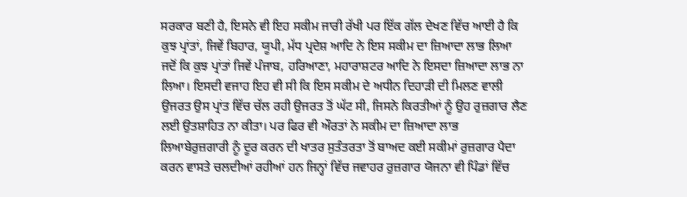ਸਰਕਾਰ ਬਣੀ ਹੈ, ਇਸਨੇ ਵੀ ਇਹ ਸਕੀਮ ਜਾਰੀ ਰੱਖੀ ਪਰ ਇੱਕ ਗੱਲ ਦੇਖਣ ਵਿੱਚ ਆਈ ਹੈ ਕਿ ਕੁਝ ਪ੍ਰਾਂਤਾਂ, ਜਿਵੇਂ ਬਿਹਾਰ, ਯੂਪੀ, ਮੱਧ ਪ੍ਰਦੇਸ਼ ਆਦਿ ਨੇ ਇਸ ਸਕੀਮ ਦਾ ਜ਼ਿਆਦਾ ਲਾਭ ਲਿਆ ਜਦੋਂ ਕਿ ਕੁਝ ਪ੍ਰਾਂਤਾਂ ਜਿਵੇਂ ਪੰਜਾਬ, ਹਰਿਆਣਾ, ਮਹਾਰਾਸ਼ਟਰ ਆਦਿ ਨੇ ਇਸਦਾ ਜ਼ਿਆਦਾ ਲਾਭ ਨਾ ਲਿਆ। ਇਸਦੀ ਵਜਾਹ ਇਹ ਵੀ ਸੀ ਕਿ ਇਸ ਸਕੀਮ ਦੇ ਅਧੀਨ ਦਿਹਾੜੀ ਦੀ ਮਿਲਣ ਵਾਲੀ ਉਜਰਤ ਉਸ ਪ੍ਰਾਂਤ ਵਿੱਚ ਚੱਲ ਰਹੀ ਉਜਰਤ ਤੋਂ ਘੱਟ ਸੀ, ਜਿਸਨੇ ਕਿਰਤੀਆਂ ਨੂੰ ਉਹ ਰੁਜ਼ਗਾਰ ਲੈਣ ਲਈ ਉਤਸ਼ਾਹਿਤ ਨਾ ਕੀਤਾ। ਪਰ ਫਿਰ ਵੀ ਔਰਤਾਂ ਨੇ ਸਕੀਮ ਦਾ ਜ਼ਿਆਦਾ ਲਾਭ ਲਿਆਬੇਰੁਜ਼ਗਾਰੀ ਨੂੰ ਦੂਰ ਕਰਨ ਦੀ ਖਾਤਰ ਸੁਤੰਤਰਤਾ ਤੋਂ ਬਾਅਦ ਕਈ ਸਕੀਮਾਂ ਰੁਜ਼ਗਾਰ ਪੈਦਾ ਕਰਨ ਵਾਸਤੇ ਚਲਦੀਆਂ ਰਹੀਆਂ ਹਨ ਜਿਨ੍ਹਾਂ ਵਿੱਚ ਜਵਾਹਰ ਰੁਜ਼ਗਾਰ ਯੋਜਨਾ ਵੀ ਪਿੰਡਾਂ ਵਿੱਚ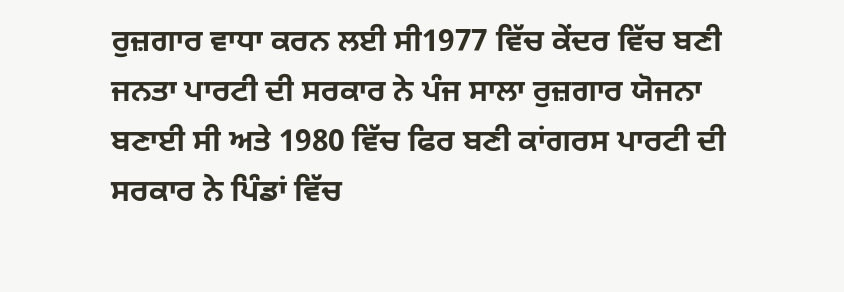ਰੁਜ਼ਗਾਰ ਵਾਧਾ ਕਰਨ ਲਈ ਸੀ1977 ਵਿੱਚ ਕੇਂਦਰ ਵਿੱਚ ਬਣੀ ਜਨਤਾ ਪਾਰਟੀ ਦੀ ਸਰਕਾਰ ਨੇ ਪੰਜ ਸਾਲਾ ਰੁਜ਼ਗਾਰ ਯੋਜਨਾ ਬਣਾਈ ਸੀ ਅਤੇ 1980 ਵਿੱਚ ਫਿਰ ਬਣੀ ਕਾਂਗਰਸ ਪਾਰਟੀ ਦੀ ਸਰਕਾਰ ਨੇ ਪਿੰਡਾਂ ਵਿੱਚ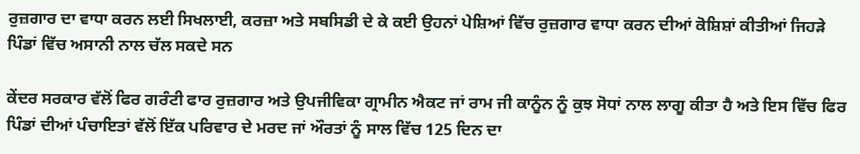ਰੁਜ਼ਗਾਰ ਦਾ ਵਾਧਾ ਕਰਨ ਲਈ ਸਿਖਲਾਈ, ਕਰਜ਼ਾ ਅਤੇ ਸਬਸਿਡੀ ਦੇ ਕੇ ਕਈ ਉਹਨਾਂ ਪੇਸ਼ਿਆਂ ਵਿੱਚ ਰੁਜ਼ਗਾਰ ਵਾਧਾ ਕਰਨ ਦੀਆਂ ਕੋਸ਼ਿਸ਼ਾਂ ਕੀਤੀਆਂ ਜਿਹੜੇ ਪਿੰਡਾਂ ਵਿੱਚ ਅਸਾਨੀ ਨਾਲ ਚੱਲ ਸਕਦੇ ਸਨ

ਕੇਂਦਰ ਸਰਕਾਰ ਵੱਲੋਂ ਫਿਰ ਗਰੰਟੀ ਫਾਰ ਰੁਜ਼ਗਾਰ ਅਤੇ ਉਪਜੀਵਿਕਾ ਗ੍ਰਾਮੀਨ ਐਕਟ ਜਾਂ ਰਾਮ ਜੀ ਕਾਨੂੰਨ ਨੂੰ ਕੁਝ ਸੋਧਾਂ ਨਾਲ ਲਾਗੂ ਕੀਤਾ ਹੈ ਅਤੇ ਇਸ ਵਿੱਚ ਫਿਰ ਪਿੰਡਾਂ ਦੀਆਂ ਪੰਚਾਇਤਾਂ ਵੱਲੋਂ ਇੱਕ ਪਰਿਵਾਰ ਦੇ ਮਰਦ ਜਾਂ ਔਰਤਾਂ ਨੂੰ ਸਾਲ ਵਿੱਚ 125 ਦਿਨ ਦਾ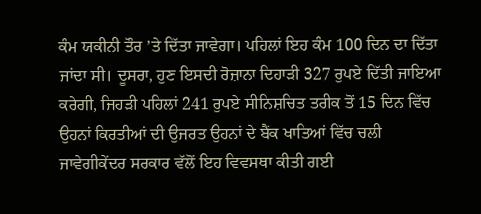ਕੰਮ ਯਕੀਨੀ ਤੌਰ ’ਤੇ ਦਿੱਤਾ ਜਾਵੇਗਾ। ਪਹਿਲਾਂ ਇਹ ਕੰਮ 100 ਦਿਨ ਦਾ ਦਿੱਤਾ ਜਾਂਦਾ ਸੀ। ਦੂਸਰਾ, ਹੁਣ ਇਸਦੀ ਰੋਜ਼ਾਨਾ ਦਿਹਾੜੀ 327 ਰੁਪਏ ਦਿੱਤੀ ਜਾਇਆ ਕਰੇਗੀ, ਜਿਹੜੀ ਪਹਿਲਾਂ 241 ਰੁਪਏ ਸੀਨਿਸ਼ਚਿਤ ਤਰੀਕ ਤੋਂ 15 ਦਿਨ ਵਿੱਚ ਉਹਨਾਂ ਕਿਰਤੀਆਂ ਦੀ ਉਜਰਤ ਉਹਨਾਂ ਦੇ ਬੈਂਕ ਖਾਤਿਆਂ ਵਿੱਚ ਚਲੀ ਜਾਵੇਗੀਕੇਂਦਰ ਸਰਕਾਰ ਵੱਲੋਂ ਇਹ ਵਿਵਸਥਾ ਕੀਤੀ ਗਈ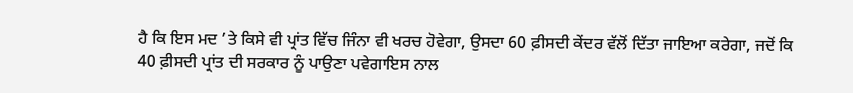ਹੈ ਕਿ ਇਸ ਮਦ ’ਤੇ ਕਿਸੇ ਵੀ ਪ੍ਰਾਂਤ ਵਿੱਚ ਜਿੰਨਾ ਵੀ ਖਰਚ ਹੋਵੇਗਾ, ਉਸਦਾ 60 ਫ਼ੀਸਦੀ ਕੇਂਦਰ ਵੱਲੋਂ ਦਿੱਤਾ ਜਾਇਆ ਕਰੇਗਾ, ਜਦੋਂ ਕਿ 40 ਫ਼ੀਸਦੀ ਪ੍ਰਾਂਤ ਦੀ ਸਰਕਾਰ ਨੂੰ ਪਾਉਣਾ ਪਵੇਗਾਇਸ ਨਾਲ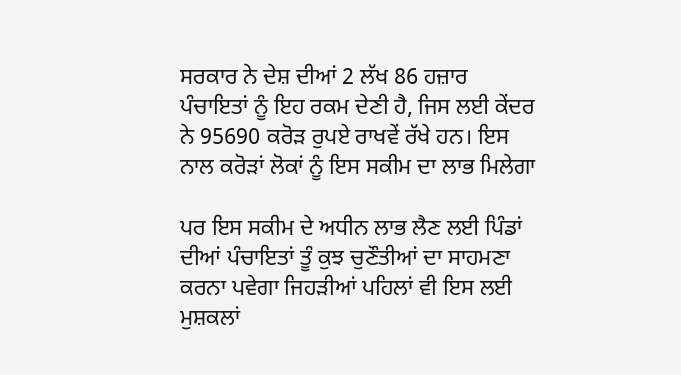ਸਰਕਾਰ ਨੇ ਦੇਸ਼ ਦੀਆਂ 2 ਲੱਖ 86 ਹਜ਼ਾਰ ਪੰਚਾਇਤਾਂ ਨੂੰ ਇਹ ਰਕਮ ਦੇਣੀ ਹੈ, ਜਿਸ ਲਈ ਕੇਂਦਰ ਨੇ 95690 ਕਰੋੜ ਰੁਪਏ ਰਾਖਵੇਂ ਰੱਖੇ ਹਨ। ਇਸ ਨਾਲ ਕਰੋੜਾਂ ਲੋਕਾਂ ਨੂੰ ਇਸ ਸਕੀਮ ਦਾ ਲਾਭ ਮਿਲੇਗਾ

ਪਰ ਇਸ ਸਕੀਮ ਦੇ ਅਧੀਨ ਲਾਭ ਲੈਣ ਲਈ ਪਿੰਡਾਂ ਦੀਆਂ ਪੰਚਾਇਤਾਂ ਤੂੰ ਕੁਝ ਚੁਣੌਤੀਆਂ ਦਾ ਸਾਹਮਣਾ ਕਰਨਾ ਪਵੇਗਾ ਜਿਹੜੀਆਂ ਪਹਿਲਾਂ ਵੀ ਇਸ ਲਈ ਮੁਸ਼ਕਲਾਂ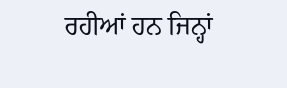ਰਹੀਆਂ ਹਨ ਜਿਨ੍ਹਾਂ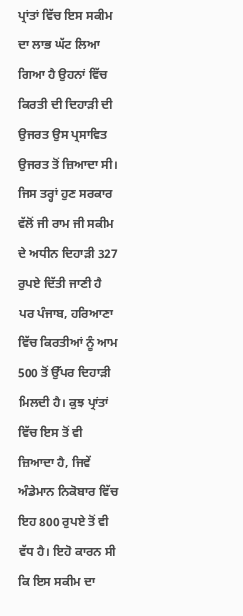ਪ੍ਰਾਂਤਾਂ ਵਿੱਚ ਇਸ ਸਕੀਮ ਦਾ ਲਾਭ ਘੱਟ ਲਿਆ ਗਿਆ ਹੈ ਉਹਨਾਂ ਵਿੱਚ ਕਿਰਤੀ ਦੀ ਦਿਹਾੜੀ ਦੀ ਉਜਰਤ ਉਸ ਪ੍ਰਸਾਵਿਤ ਉਜਰਤ ਤੋਂ ਜ਼ਿਆਦਾ ਸੀ। ਜਿਸ ਤਰ੍ਹਾਂ ਹੁਣ ਸਰਕਾਰ ਵੱਲੋਂ ਜੀ ਰਾਮ ਜੀ ਸਕੀਮ ਦੇ ਅਧੀਨ ਦਿਹਾੜੀ 327 ਰੁਪਏ ਦਿੱਤੀ ਜਾਣੀ ਹੈ ਪਰ ਪੰਜਾਬ, ਹਰਿਆਣਾ ਵਿੱਚ ਕਿਰਤੀਆਂ ਨੂੰ ਆਮ 500 ਤੋਂ ਉੱਪਰ ਦਿਹਾੜੀ ਮਿਲਦੀ ਹੈ। ਕੁਝ ਪ੍ਰਾਂਤਾਂ ਵਿੱਚ ਇਸ ਤੋਂ ਵੀ ਜ਼ਿਆਦਾ ਹੈ, ਜਿਵੇਂ ਅੰਡੇਮਾਨ ਨਿਕੋਬਾਰ ਵਿੱਚ ਇਹ 800 ਰੁਪਏ ਤੋਂ ਵੀ ਵੱਧ ਹੈ। ਇਹੋ ਕਾਰਨ ਸੀ ਕਿ ਇਸ ਸਕੀਮ ਦਾ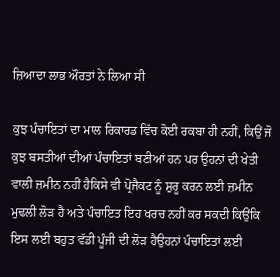ਜ਼ਿਆਦਾ ਲਾਭ ਔਰਤਾਂ ਨੇ ਲਿਆ ਸੀ

ਕੁਝ ਪੰਚਾਇਤਾਂ ਦਾ ਮਾਲ ਰਿਕਾਰਡ ਵਿੱਚ ਕੋਈ ਰਕਬਾ ਹੀ ਨਹੀਂ, ਕਿਉਂ ਜੋ ਕੁਝ ਬਸਤੀਆਂ ਦੀਆਂ ਪੰਚਾਇਤਾਂ ਬਣੀਆਂ ਹਨ ਪਰ ਉਹਨਾਂ ਦੀ ਖੇਤੀ ਵਾਲੀ ਜ਼ਮੀਨ ਨਹੀਂ ਹੈਕਿਸੇ ਵੀ ਪ੍ਰੋਜੈਕਟ ਨੂੰ ਸ਼ੁਰੂ ਕਰਨ ਲਈ ਜ਼ਮੀਨ ਮੁਢਲੀ ਲੋੜ ਹੈ ਅਤੇ ਪੰਚਾਇਤ ਇਹ ਖਰਚ ਨਹੀਂ ਕਰ ਸਕਦੀ ਕਿਉਂਕਿ ਇਸ ਲਈ ਬਹੁਤ ਵੱਡੀ ਪੂੰਜੀ ਦੀ ਲੋੜ ਹੈਉਹਨਾਂ ਪੰਚਾਇਤਾਂ ਲਈ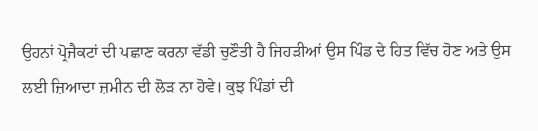ਉਹਨਾਂ ਪ੍ਰੋਜੈਕਟਾਂ ਦੀ ਪਛਾਣ ਕਰਨਾ ਵੱਡੀ ਚੁਣੌਤੀ ਹੈ ਜਿਹੜੀਆਂ ਉਸ ਪਿੰਡ ਦੇ ਹਿਤ ਵਿੱਚ ਹੋਣ ਅਤੇ ਉਸ ਲਈ ਜ਼ਿਆਦਾ ਜ਼ਮੀਨ ਦੀ ਲੋੜ ਨਾ ਹੋਵੇ। ਕੁਝ ਪਿੰਡਾਂ ਦੀ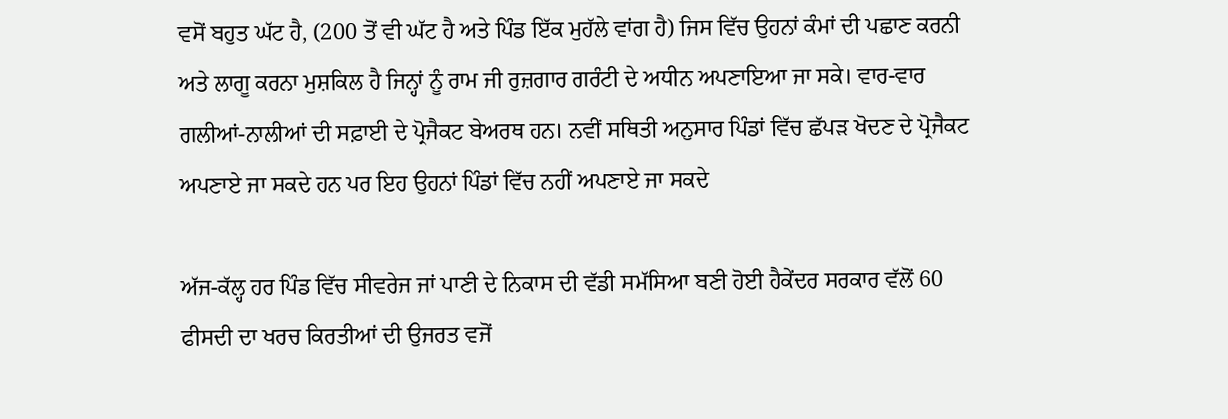ਵਸੋਂ ਬਹੁਤ ਘੱਟ ਹੈ, (200 ਤੋਂ ਵੀ ਘੱਟ ਹੈ ਅਤੇ ਪਿੰਡ ਇੱਕ ਮੁਹੱਲੇ ਵਾਂਗ ਹੈ) ਜਿਸ ਵਿੱਚ ਉਹਨਾਂ ਕੰਮਾਂ ਦੀ ਪਛਾਣ ਕਰਨੀ ਅਤੇ ਲਾਗੂ ਕਰਨਾ ਮੁਸ਼ਕਿਲ ਹੈ ਜਿਨ੍ਹਾਂ ਨੂੰ ਰਾਮ ਜੀ ਰੁਜ਼ਗਾਰ ਗਰੰਟੀ ਦੇ ਅਧੀਨ ਅਪਣਾਇਆ ਜਾ ਸਕੇ। ਵਾਰ-ਵਾਰ ਗਲੀਆਂ-ਨਾਲੀਆਂ ਦੀ ਸਫ਼ਾਈ ਦੇ ਪ੍ਰੋਜੈਕਟ ਬੇਅਰਥ ਹਨ। ਨਵੀਂ ਸਥਿਤੀ ਅਨੁਸਾਰ ਪਿੰਡਾਂ ਵਿੱਚ ਛੱਪੜ ਖੋਦਣ ਦੇ ਪ੍ਰੋਜੈਕਟ ਅਪਣਾਏ ਜਾ ਸਕਦੇ ਹਨ ਪਰ ਇਹ ਉਹਨਾਂ ਪਿੰਡਾਂ ਵਿੱਚ ਨਹੀਂ ਅਪਣਾਏ ਜਾ ਸਕਦੇ

ਅੱਜ-ਕੱਲ੍ਹ ਹਰ ਪਿੰਡ ਵਿੱਚ ਸੀਵਰੇਜ ਜਾਂ ਪਾਣੀ ਦੇ ਨਿਕਾਸ ਦੀ ਵੱਡੀ ਸਮੱਸਿਆ ਬਣੀ ਹੋਈ ਹੈਕੇਂਦਰ ਸਰਕਾਰ ਵੱਲੋਂ 60 ਫੀਸਦੀ ਦਾ ਖਰਚ ਕਿਰਤੀਆਂ ਦੀ ਉਜਰਤ ਵਜੋਂ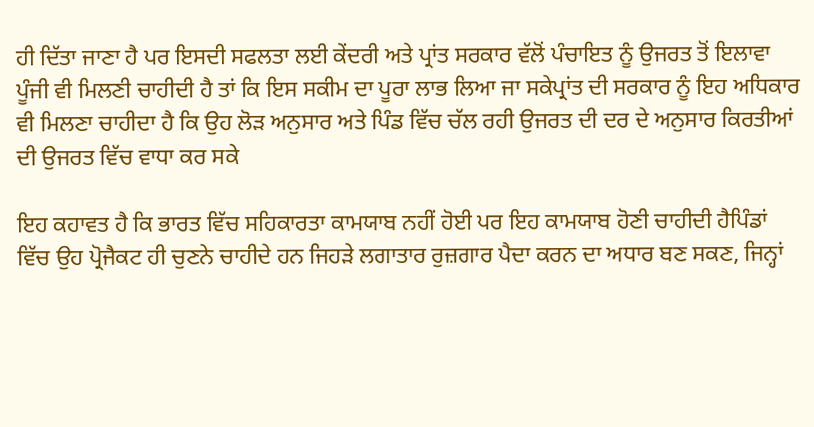ਹੀ ਦਿੱਤਾ ਜਾਣਾ ਹੈ ਪਰ ਇਸਦੀ ਸਫਲਤਾ ਲਈ ਕੇਂਦਰੀ ਅਤੇ ਪ੍ਰਾਂਤ ਸਰਕਾਰ ਵੱਲੋਂ ਪੰਚਾਇਤ ਨੂੰ ਉਜਰਤ ਤੋਂ ਇਲਾਵਾ ਪੂੰਜੀ ਵੀ ਮਿਲਣੀ ਚਾਹੀਦੀ ਹੈ ਤਾਂ ਕਿ ਇਸ ਸਕੀਮ ਦਾ ਪੂਰਾ ਲਾਭ ਲਿਆ ਜਾ ਸਕੇਪ੍ਰਾਂਤ ਦੀ ਸਰਕਾਰ ਨੂੰ ਇਹ ਅਧਿਕਾਰ ਵੀ ਮਿਲਣਾ ਚਾਹੀਦਾ ਹੈ ਕਿ ਉਹ ਲੋੜ ਅਨੁਸਾਰ ਅਤੇ ਪਿੰਡ ਵਿੱਚ ਚੱਲ ਰਹੀ ਉਜਰਤ ਦੀ ਦਰ ਦੇ ਅਨੁਸਾਰ ਕਿਰਤੀਆਂ ਦੀ ਉਜਰਤ ਵਿੱਚ ਵਾਧਾ ਕਰ ਸਕੇ

ਇਹ ਕਹਾਵਤ ਹੈ ਕਿ ਭਾਰਤ ਵਿੱਚ ਸਹਿਕਾਰਤਾ ਕਾਮਯਾਬ ਨਹੀਂ ਹੋਈ ਪਰ ਇਹ ਕਾਮਯਾਬ ਹੋਣੀ ਚਾਹੀਦੀ ਹੈਪਿੰਡਾਂ ਵਿੱਚ ਉਹ ਪ੍ਰੋਜੈਕਟ ਹੀ ਚੁਣਨੇ ਚਾਹੀਦੇ ਹਨ ਜਿਹੜੇ ਲਗਾਤਾਰ ਰੁਜ਼ਗਾਰ ਪੈਦਾ ਕਰਨ ਦਾ ਅਧਾਰ ਬਣ ਸਕਣ, ਜਿਨ੍ਹਾਂ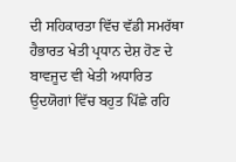ਦੀ ਸਹਿਕਾਰਤਾ ਵਿੱਚ ਵੱਡੀ ਸਮਰੱਥਾ ਹੈਭਾਰਤ ਖੇਤੀ ਪ੍ਰਧਾਨ ਦੇਸ਼ ਹੋਣ ਦੇ ਬਾਵਜੂਦ ਵੀ ਖੇਤੀ ਅਧਾਰਿਤ ਉਦਯੋਗਾਂ ਵਿੱਚ ਬਹੁਤ ਪਿੱਛੇ ਰਹਿ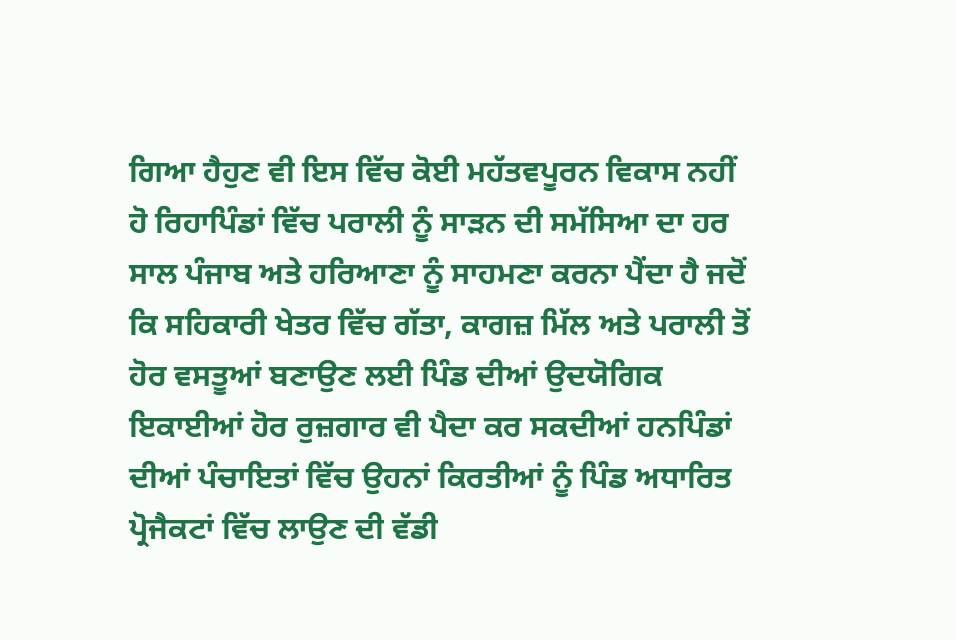ਗਿਆ ਹੈਹੁਣ ਵੀ ਇਸ ਵਿੱਚ ਕੋਈ ਮਹੱਤਵਪੂਰਨ ਵਿਕਾਸ ਨਹੀਂ ਹੋ ਰਿਹਾਪਿੰਡਾਂ ਵਿੱਚ ਪਰਾਲੀ ਨੂੰ ਸਾੜਨ ਦੀ ਸਮੱਸਿਆ ਦਾ ਹਰ ਸਾਲ ਪੰਜਾਬ ਅਤੇ ਹਰਿਆਣਾ ਨੂੰ ਸਾਹਮਣਾ ਕਰਨਾ ਪੈਂਦਾ ਹੈ ਜਦੋਂ ਕਿ ਸਹਿਕਾਰੀ ਖੇਤਰ ਵਿੱਚ ਗੱਤਾ, ਕਾਗਜ਼ ਮਿੱਲ ਅਤੇ ਪਰਾਲੀ ਤੋਂ ਹੋਰ ਵਸਤੂਆਂ ਬਣਾਉਣ ਲਈ ਪਿੰਡ ਦੀਆਂ ਉਦਯੋਗਿਕ ਇਕਾਈਆਂ ਹੋਰ ਰੁਜ਼ਗਾਰ ਵੀ ਪੈਦਾ ਕਰ ਸਕਦੀਆਂ ਹਨਪਿੰਡਾਂ ਦੀਆਂ ਪੰਚਾਇਤਾਂ ਵਿੱਚ ਉਹਨਾਂ ਕਿਰਤੀਆਂ ਨੂੰ ਪਿੰਡ ਅਧਾਰਿਤ ਪ੍ਰੋਜੈਕਟਾਂ ਵਿੱਚ ਲਾਉਣ ਦੀ ਵੱਡੀ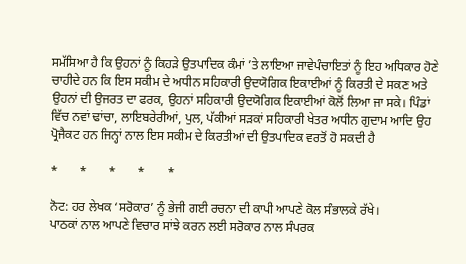ਸਮੱਸਿਆ ਹੈ ਕਿ ਉਹਨਾਂ ਨੂੰ ਕਿਹੜੇ ਉਤਪਾਦਿਕ ਕੰਮਾਂ ’ਤੇ ਲਾਇਆ ਜਾਵੇਪੰਚਾਇਤਾਂ ਨੂੰ ਇਹ ਅਧਿਕਾਰ ਹੋਣੇ ਚਾਹੀਦੇ ਹਨ ਕਿ ਇਸ ਸਕੀਮ ਦੇ ਅਧੀਨ ਸਹਿਕਾਰੀ ਉਦਯੋਗਿਕ ਇਕਾਈਆਂ ਨੂੰ ਕਿਰਤੀ ਦੇ ਸਕਣ ਅਤੇ ਉਹਨਾਂ ਦੀ ਉਜਰਤ ਦਾ ਫਰਕ, ਉਹਨਾਂ ਸਹਿਕਾਰੀ ਉਦਯੋਗਿਕ ਇਕਾਈਆਂ ਕੋਲੋਂ ਲਿਆ ਜਾ ਸਕੇ। ਪਿੰਡਾਂ ਵਿੱਚ ਨਵਾਂ ਢਾਂਚਾ, ਲਾਇਬਰੇਰੀਆਂ, ਪੁਲ, ਪੱਕੀਆਂ ਸੜਕਾਂ ਸਹਿਕਾਰੀ ਖੇਤਰ ਅਧੀਨ ਗੁਦਾਮ ਆਦਿ ਉਹ ਪ੍ਰੋਜੈਕਟ ਹਨ ਜਿਨ੍ਹਾਂ ਨਾਲ ਇਸ ਸਕੀਮ ਦੇ ਕਿਰਤੀਆਂ ਦੀ ਉਤਪਾਦਿਕ ਵਰਤੋਂ ਹੋ ਸਕਦੀ ਹੈ

*       *       *       *       *

ਨੋਟ: ਹਰ ਲੇਖਕ ‘ਸਰੋਕਾਰ’ ਨੂੰ ਭੇਜੀ ਗਈ ਰਚਨਾ ਦੀ ਕਾਪੀ ਆਪਣੇ ਕੋਲ ਸੰਭਾਲਕੇ ਰੱਖੇ।
ਪਾਠਕਾਂ ਨਾਲ ਆਪਣੇ ਵਿਚਾਰ ਸਾਂਝੇ ਕਰਨ ਲਈ ਸਰੋਕਾਰ ਨਾਲ ਸੰਪਰਕ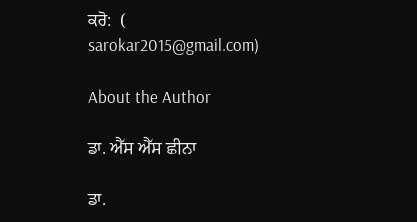ਕਰੋ:  (
sarokar2015@gmail.com)

About the Author

ਡਾ. ਐੱਸ ਐੱਸ ਛੀਨਾ

ਡਾ.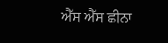ਐੱਸ ਐੱਸ ਛੀਨਾ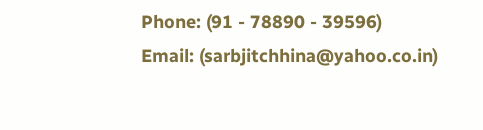Phone: (91 - 78890 - 39596)
Email: (sarbjitchhina@yahoo.co.in)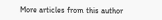More articles from this author